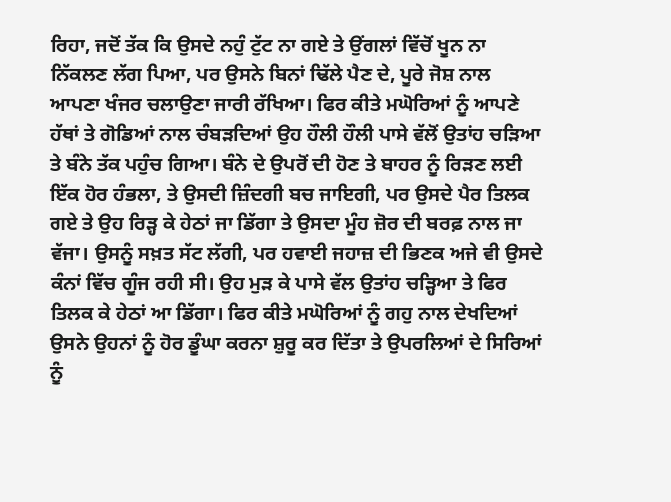ਰਿਹਾ, ਜਦੋਂ ਤੱਕ ਕਿ ਉਸਦੇ ਨਹੁੰ ਟੁੱਟ ਨਾ ਗਏ ਤੇ ਉਂਗਲਾਂ ਵਿੱਚੋਂ ਖੂਨ ਨਾ ਨਿੱਕਲਣ ਲੱਗ ਪਿਆ, ਪਰ ਉਸਨੇ ਬਿਨਾਂ ਢਿੱਲੇ ਪੈਣ ਦੇ, ਪੂਰੇ ਜੋਸ਼ ਨਾਲ ਆਪਣਾ ਖੰਜਰ ਚਲਾਉਣਾ ਜਾਰੀ ਰੱਖਿਆ। ਫਿਰ ਕੀਤੇ ਮਘੋਰਿਆਂ ਨੂੰ ਆਪਣੇ ਹੱਥਾਂ ਤੇ ਗੋਡਿਆਂ ਨਾਲ ਚੰਬੜਦਿਆਂ ਉਹ ਹੌਲੀ ਹੌਲੀ ਪਾਸੇ ਵੱਲੋਂ ਉਤਾਂਹ ਚੜਿਆ ਤੇ ਬੰਨੇ ਤੱਕ ਪਹੁੰਚ ਗਿਆ। ਬੰਨੇ ਦੇ ਉਪਰੋਂ ਦੀ ਹੋਣ ਤੇ ਬਾਹਰ ਨੂੰ ਰਿੜਣ ਲਈ ਇੱਕ ਹੋਰ ਹੰਭਲਾ, ਤੇ ਉਸਦੀ ਜ਼ਿੰਦਗੀ ਬਚ ਜਾਇਗੀ, ਪਰ ਉਸਦੇ ਪੈਰ ਤਿਲਕ ਗਏ ਤੇ ਉਹ ਰਿੜ੍ਹ ਕੇ ਹੇਠਾਂ ਜਾ ਡਿੱਗਾ ਤੇ ਉਸਦਾ ਮੂੰਹ ਜ਼ੋਰ ਦੀ ਬਰਫ਼ ਨਾਲ ਜਾ ਵੱਜਾ। ਉਸਨੂੰ ਸਖ਼ਤ ਸੱਟ ਲੱਗੀ, ਪਰ ਹਵਾਈ ਜਹਾਜ਼ ਦੀ ਭਿਣਕ ਅਜੇ ਵੀ ਉਸਦੇ ਕੰਨਾਂ ਵਿੱਚ ਗੂੰਜ ਰਹੀ ਸੀ। ਉਹ ਮੁੜ ਕੇ ਪਾਸੇ ਵੱਲ ਉਤਾਂਹ ਚੜ੍ਹਿਆ ਤੇ ਫਿਰ ਤਿਲਕ ਕੇ ਹੇਠਾਂ ਆ ਡਿੱਗਾ। ਫਿਰ ਕੀਤੇ ਮਘੋਰਿਆਂ ਨੂੰ ਗਹੁ ਨਾਲ ਦੇਖਦਿਆਂ ਉਸਨੇ ਉਹਨਾਂ ਨੂੰ ਹੋਰ ਡੂੰਘਾ ਕਰਨਾ ਸ਼ੁਰੂ ਕਰ ਦਿੱਤਾ ਤੇ ਉਪਰਲਿਆਂ ਦੇ ਸਿਰਿਆਂ ਨੂੰ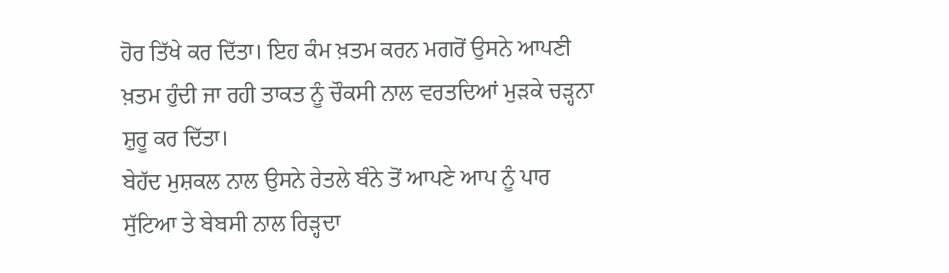ਹੋਰ ਤਿੱਖੇ ਕਰ ਦਿੱਤਾ। ਇਹ ਕੰਮ ਖ਼ਤਮ ਕਰਨ ਮਗਰੋਂ ਉਸਨੇ ਆਪਣੀ ਖ਼ਤਮ ਹੁੰਦੀ ਜਾ ਰਹੀ ਤਾਕਤ ਨੂੰ ਚੌਕਸੀ ਨਾਲ ਵਰਤਦਿਆਂ ਮੁੜਕੇ ਚੜ੍ਹਨਾ ਸ਼ੁਰੂ ਕਰ ਦਿੱਤਾ।
ਬੇਹੱਦ ਮੁਸ਼ਕਲ ਨਾਲ ਉਸਨੇ ਰੇਤਲੇ ਬੰਨੇ ਤੋਂ ਆਪਣੇ ਆਪ ਨੂੰ ਪਾਰ ਸੁੱਟਿਆ ਤੇ ਬੇਬਸੀ ਨਾਲ ਰਿੜ੍ਹਦਾ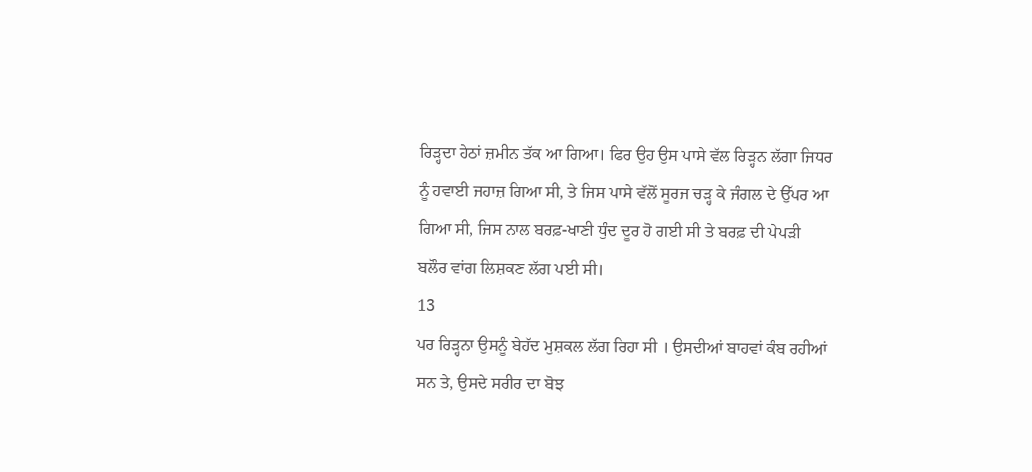ਰਿੜ੍ਹਦਾ ਹੇਠਾਂ ਜ਼ਮੀਨ ਤੱਕ ਆ ਗਿਆ। ਫਿਰ ਉਹ ਉਸ ਪਾਸੇ ਵੱਲ ਰਿੜ੍ਹਨ ਲੱਗਾ ਜਿਧਰ ਨੂੰ ਹਵਾਈ ਜਹਾਜ਼ ਗਿਆ ਸੀ, ਤੇ ਜਿਸ ਪਾਸੇ ਵੱਲੋਂ ਸੂਰਜ ਚੜ੍ਹ ਕੇ ਜੰਗਲ ਦੇ ਉੱਪਰ ਆ ਗਿਆ ਸੀ, ਜਿਸ ਨਾਲ ਬਰਫ਼-ਖਾਣੀ ਧੁੰਦ ਦੂਰ ਹੋ ਗਈ ਸੀ ਤੇ ਬਰਫ਼ ਦੀ ਪੇਪੜੀ ਬਲੌਰ ਵਾਂਗ ਲਿਸ਼ਕਣ ਲੱਗ ਪਈ ਸੀ।
13
ਪਰ ਰਿੜ੍ਹਨਾ ਉਸਨੂੰ ਬੇਹੱਦ ਮੁਸ਼ਕਲ ਲੱਗ ਰਿਹਾ ਸੀ । ਉਸਦੀਆਂ ਬਾਹਵਾਂ ਕੰਬ ਰਹੀਆਂ ਸਨ ਤੇ, ਉਸਦੇ ਸਰੀਰ ਦਾ ਬੋਝ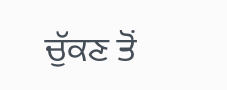ਚੁੱਕਣ ਤੋਂ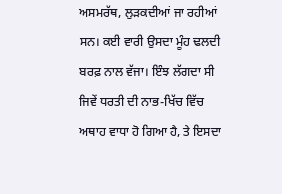ਅਸਮਰੱਥ, ਲੁੜਕਦੀਆਂ ਜਾ ਰਹੀਆਂ ਸਨ। ਕਈ ਵਾਰੀ ਉਸਦਾ ਮੂੰਹ ਢਲਦੀ ਬਰਫ਼ ਨਾਲ ਵੱਜਾ। ਇੰਝ ਲੱਗਦਾ ਸੀ ਜਿਵੇਂ ਧਰਤੀ ਦੀ ਨਾਭ-ਖਿੱਚ ਵਿੱਚ ਅਥਾਹ ਵਾਧਾ ਹੋ ਗਿਆ ਹੈ, ਤੇ ਇਸਦਾ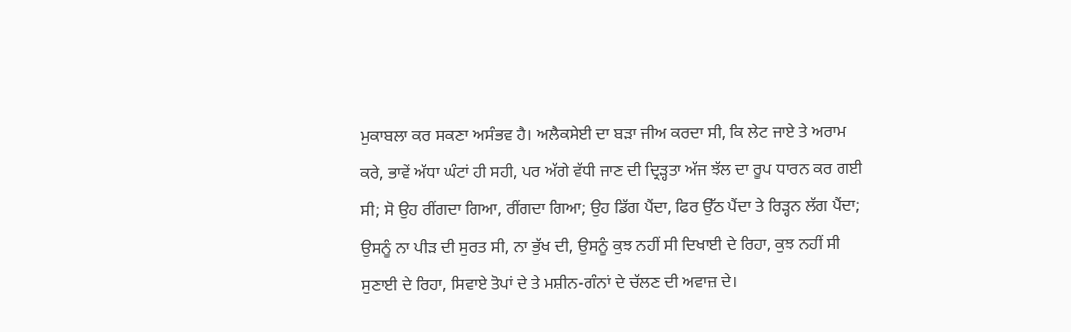ਮੁਕਾਬਲਾ ਕਰ ਸਕਣਾ ਅਸੰਭਵ ਹੈ। ਅਲੈਕਸੇਈ ਦਾ ਬੜਾ ਜੀਅ ਕਰਦਾ ਸੀ, ਕਿ ਲੇਟ ਜਾਏ ਤੇ ਅਰਾਮ ਕਰੇ, ਭਾਵੇਂ ਅੱਧਾ ਘੰਟਾਂ ਹੀ ਸਹੀ, ਪਰ ਅੱਗੇ ਵੱਧੀ ਜਾਣ ਦੀ ਦ੍ਰਿੜ੍ਹਤਾ ਅੱਜ ਝੱਲ ਦਾ ਰੂਪ ਧਾਰਨ ਕਰ ਗਈ ਸੀ; ਸੋ ਉਹ ਰੀਂਗਦਾ ਗਿਆ, ਰੀਂਗਦਾ ਗਿਆ; ਉਹ ਡਿੱਗ ਪੈਂਦਾ, ਫਿਰ ਉੱਠ ਪੈਂਦਾ ਤੇ ਰਿੜ੍ਹਨ ਲੱਗ ਪੈਂਦਾ; ਉਸਨੂੰ ਨਾ ਪੀੜ ਦੀ ਸੁਰਤ ਸੀ, ਨਾ ਭੁੱਖ ਦੀ, ਉਸਨੂੰ ਕੁਝ ਨਹੀਂ ਸੀ ਦਿਖਾਈ ਦੇ ਰਿਹਾ, ਕੁਝ ਨਹੀਂ ਸੀ ਸੁਣਾਈ ਦੇ ਰਿਹਾ, ਸਿਵਾਏ ਤੋਪਾਂ ਦੇ ਤੇ ਮਸ਼ੀਨ-ਗੰਨਾਂ ਦੇ ਚੱਲਣ ਦੀ ਅਵਾਜ਼ ਦੇ।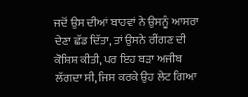ਜਦੋਂ ਉਸ ਦੀਆਂ ਬਾਹਵਾਂ ਨੇ ਉਸਨੂੰ ਆਸਰਾ ਦੇਣਾ ਛੱਡ ਦਿੱਤਾ, ਤਾਂ ਉਸਨੇ ਰੀਂਗਣ ਦੀ ਕੋਸ਼ਿਸ਼ ਕੀਤੀ, ਪਰ ਇਹ ਬੜਾ ਅਜੀਬ ਲੱਗਦਾ ਸੀ, ਜਿਸ ਕਰਕੇ ਉਹ ਲੇਟ ਗਿਆ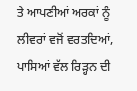ਤੇ ਆਪਣੀਆਂ ਅਰਕਾਂ ਨੂੰ ਲੀਵਰਾਂ ਵਜੋਂ ਵਰਤਦਿਆਂ, ਪਾਸਿਆਂ ਵੱਲ ਰਿੜ੍ਹਨ ਦੀ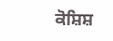ਕੋਸ਼ਿਸ਼